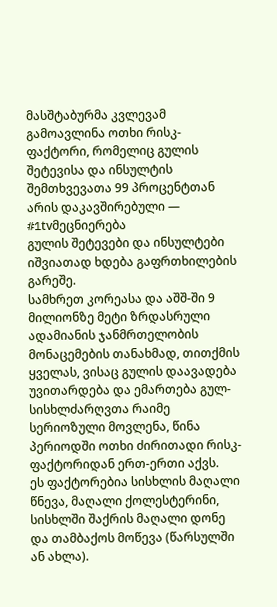მასშტაბურმა კვლევამ გამოავლინა ოთხი რისკ-ფაქტორი, რომელიც გულის შეტევისა და ინსულტის შემთხვევათა 99 პროცენტთან არის დაკავშირებული — #1tvმეცნიერება
გულის შეტევები და ინსულტები იშვიათად ხდება გაფრთხილების გარეშე.
სამხრეთ კორეასა და აშშ-ში 9 მილიონზე მეტი ზრდასრული ადამიანის ჯანმრთელობის მონაცემების თანახმად, თითქმის ყველას, ვისაც გულის დაავადება უვითარდება და ემართება გულ-სისხლძარღვთა რაიმე სერიოზული მოვლენა, წინა პერიოდში ოთხი ძირითადი რისკ-ფაქტორიდან ერთ-ერთი აქვს.
ეს ფაქტორებია სისხლის მაღალი წნევა, მაღალი ქოლესტერინი, სისხლში შაქრის მაღალი დონე და თამბაქოს მოწევა (წარსულში ან ახლა).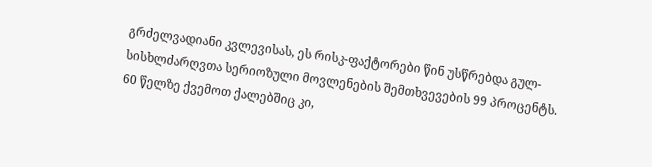გრძელვადიანი კვლევისას, ეს რისკ-ფაქტორები წინ უსწრებდა გულ-სისხლძარღვთა სერიოზული მოვლენების შემთხვევების 99 პროცენტს.
60 წელზე ქვემოთ ქალებშიც კი,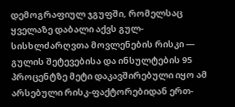დემოგრაფიულ ჯგუფში, რომელსაც ყველაზე დაბალი აქვს გულ-სისხლძარღვთა მოვლენების რისკი — გულის შეტევებისა და ინსულტების 95 პროცენტზე მეტი დაკავშირებული იყო ამ არსებული რისკ-ფაქტორებიდან ერთ-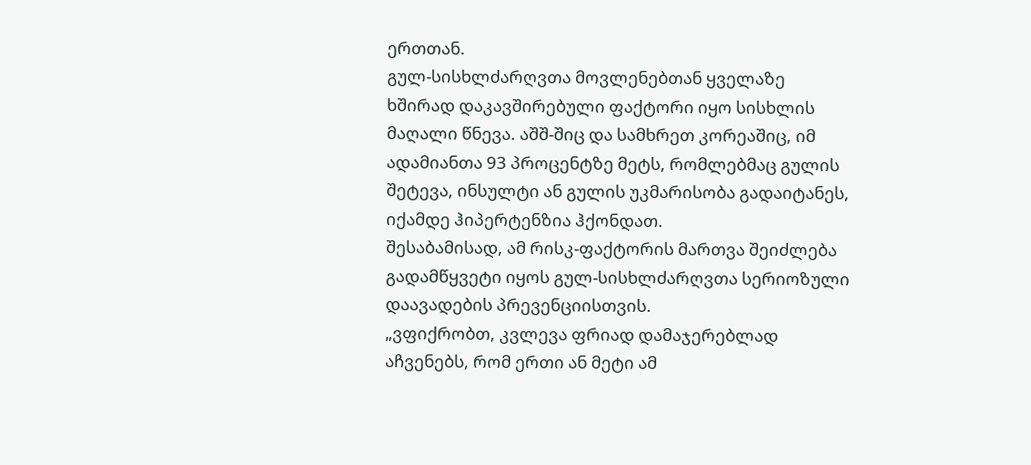ერთთან.
გულ-სისხლძარღვთა მოვლენებთან ყველაზე ხშირად დაკავშირებული ფაქტორი იყო სისხლის მაღალი წნევა. აშშ-შიც და სამხრეთ კორეაშიც, იმ ადამიანთა 93 პროცენტზე მეტს, რომლებმაც გულის შეტევა, ინსულტი ან გულის უკმარისობა გადაიტანეს, იქამდე ჰიპერტენზია ჰქონდათ.
შესაბამისად, ამ რისკ-ფაქტორის მართვა შეიძლება გადამწყვეტი იყოს გულ-სისხლძარღვთა სერიოზული დაავადების პრევენციისთვის.
„ვფიქრობთ, კვლევა ფრიად დამაჯერებლად აჩვენებს, რომ ერთი ან მეტი ამ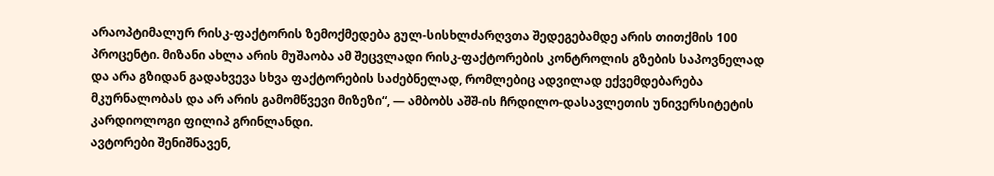არაოპტიმალურ რისკ-ფაქტორის ზემოქმედება გულ-სისხლძარღვთა შედეგებამდე არის თითქმის 100 პროცენტი. მიზანი ახლა არის მუშაობა ამ შეცვლადი რისკ-ფაქტორების კონტროლის გზების საპოვნელად და არა გზიდან გადახვევა სხვა ფაქტორების საძებნელად, რომლებიც ადვილად ექვემდებარება მკურნალობას და არ არის გამომწვევი მიზეზი“, — ამბობს აშშ-ის ჩრდილო-დასავლეთის უნივერსიტეტის კარდიოლოგი ფილიპ გრინლანდი.
ავტორები შენიშნავენ,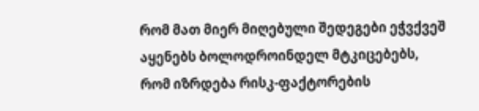რომ მათ მიერ მიღებული შედეგები ეჭვქვეშ აყენებს ბოლოდროინდელ მტკიცებებს, რომ იზრდება რისკ-ფაქტორების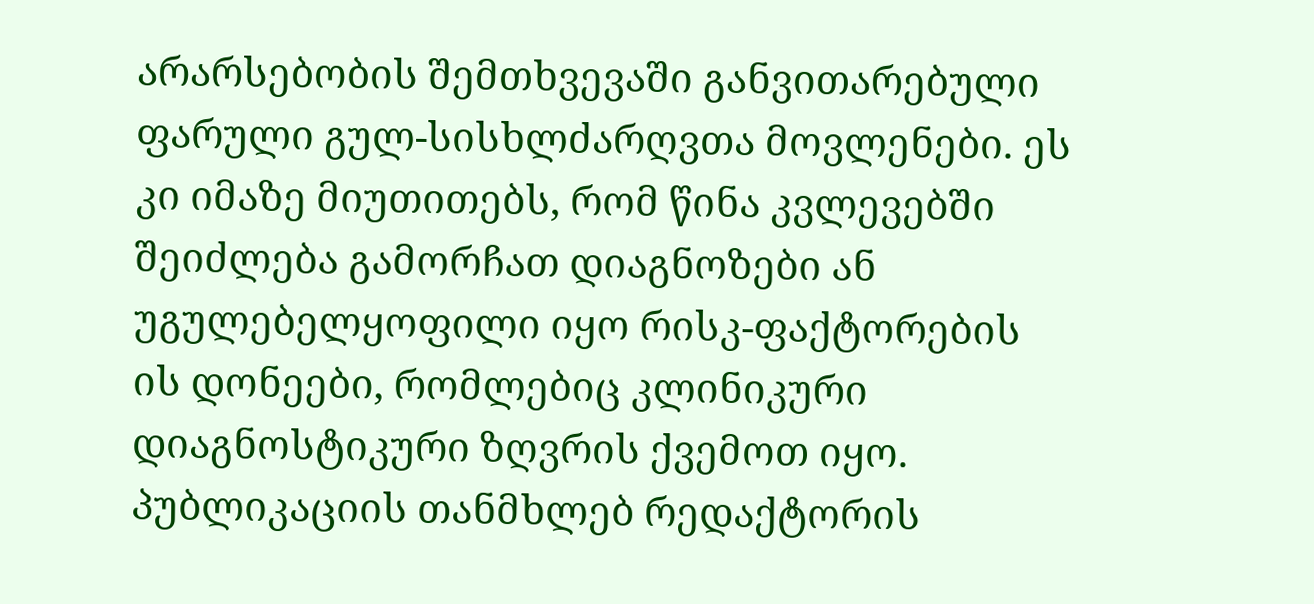არარსებობის შემთხვევაში განვითარებული ფარული გულ-სისხლძარღვთა მოვლენები. ეს კი იმაზე მიუთითებს, რომ წინა კვლევებში შეიძლება გამორჩათ დიაგნოზები ან უგულებელყოფილი იყო რისკ-ფაქტორების ის დონეები, რომლებიც კლინიკური დიაგნოსტიკური ზღვრის ქვემოთ იყო.
პუბლიკაციის თანმხლებ რედაქტორის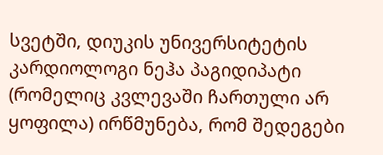სვეტში, დიუკის უნივერსიტეტის კარდიოლოგი ნეჰა პაგიდიპატი (რომელიც კვლევაში ჩართული არ ყოფილა) ირწმუნება, რომ შედეგები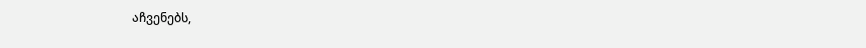აჩვენებს,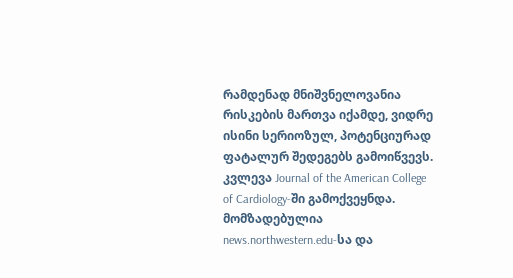რამდენად მნიშვნელოვანია რისკების მართვა იქამდე, ვიდრე ისინი სერიოზულ, პოტენციურად ფატალურ შედეგებს გამოიწვევს.
კვლევა Journal of the American College of Cardiology-ში გამოქვეყნდა.
მომზადებულია news.northwestern.edu-სა და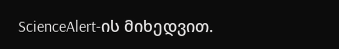ScienceAlert-ის მიხედვით.